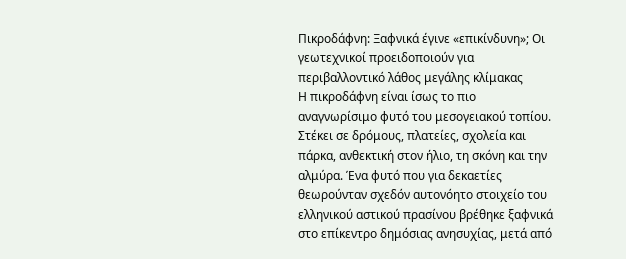Πικροδάφνη: Ξαφνικά έγινε «επικίνδυνη»; Οι γεωτεχνικοί προειδοποιούν για περιβαλλοντικό λάθος μεγάλης κλίμακας
Η πικροδάφνη είναι ίσως το πιο αναγνωρίσιμο φυτό του μεσογειακού τοπίου. Στέκει σε δρόμους, πλατείες, σχολεία και πάρκα, ανθεκτική στον ήλιο, τη σκόνη και την αλμύρα. Ένα φυτό που για δεκαετίες θεωρούνταν σχεδόν αυτονόητο στοιχείο του ελληνικού αστικού πρασίνου βρέθηκε ξαφνικά στο επίκεντρο δημόσιας ανησυχίας, μετά από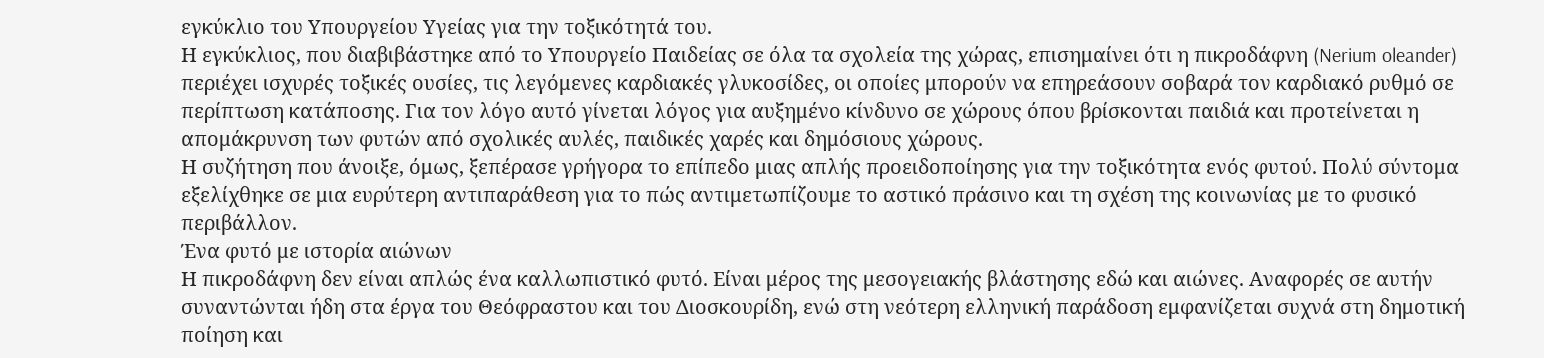εγκύκλιο του Υπουργείου Υγείας για την τοξικότητά του.
Η εγκύκλιος, που διαβιβάστηκε από το Υπουργείο Παιδείας σε όλα τα σχολεία της χώρας, επισημαίνει ότι η πικροδάφνη (Nerium oleander) περιέχει ισχυρές τοξικές ουσίες, τις λεγόμενες καρδιακές γλυκοσίδες, οι οποίες μπορούν να επηρεάσουν σοβαρά τον καρδιακό ρυθμό σε περίπτωση κατάποσης. Για τον λόγο αυτό γίνεται λόγος για αυξημένο κίνδυνο σε χώρους όπου βρίσκονται παιδιά και προτείνεται η απομάκρυνση των φυτών από σχολικές αυλές, παιδικές χαρές και δημόσιους χώρους.
Η συζήτηση που άνοιξε, όμως, ξεπέρασε γρήγορα το επίπεδο μιας απλής προειδοποίησης για την τοξικότητα ενός φυτού. Πολύ σύντομα εξελίχθηκε σε μια ευρύτερη αντιπαράθεση για το πώς αντιμετωπίζουμε το αστικό πράσινο και τη σχέση της κοινωνίας με το φυσικό περιβάλλον.
Ένα φυτό με ιστορία αιώνων
Η πικροδάφνη δεν είναι απλώς ένα καλλωπιστικό φυτό. Είναι μέρος της μεσογειακής βλάστησης εδώ και αιώνες. Αναφορές σε αυτήν συναντώνται ήδη στα έργα του Θεόφραστου και του Διοσκουρίδη, ενώ στη νεότερη ελληνική παράδοση εμφανίζεται συχνά στη δημοτική ποίηση και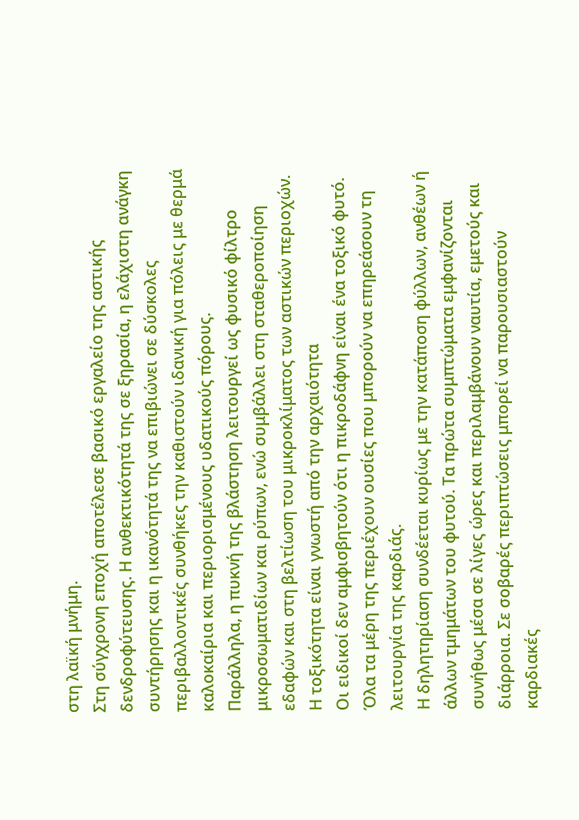στη λαϊκή μνήμη.
Στη σύγχρονη εποχή αποτέλεσε βασικό εργαλείο της αστικής δενδροφύτευσης. Η ανθεκτικότητά της σε ξηρασία, η ελάχιστη ανάγκη συντήρησης και η ικανότητά της να επιβιώνει σε δύσκολες περιβαλλοντικές συνθήκες την καθιστούν ιδανική για πόλεις με θερμά καλοκαίρια και περιορισμένους υδατικούς πόρους.
Παράλληλα, η πυκνή της βλάστηση λειτουργεί ως φυσικό φίλτρο μικροσωματιδίων και ρύπων, ενώ συμβάλλει στη σταθεροποίηση εδαφών και στη βελτίωση του μικροκλίματος των αστικών περιοχών.
Η τοξικότητα είναι γνωστή από την αρχαιότητα
Οι ειδικοί δεν αμφισβητούν ότι η πικροδάφνη είναι ένα τοξικό φυτό. Όλα τα μέρη της περιέχουν ουσίες που μπορούν να επηρεάσουν τη λειτουργία της καρδιάς.
Η δηλητηρίαση συνδέεται κυρίως με την κατάποση φύλλων, ανθέων ή άλλων τμημάτων του φυτού. Τα πρώτα συμπτώματα εμφανίζονται συνήθως μέσα σε λίγες ώρες και περιλαμβάνουν ναυτία, εμετούς και διάρροια. Σε σοβαρές περιπτώσεις μπορεί να παρουσιαστούν καρδιακές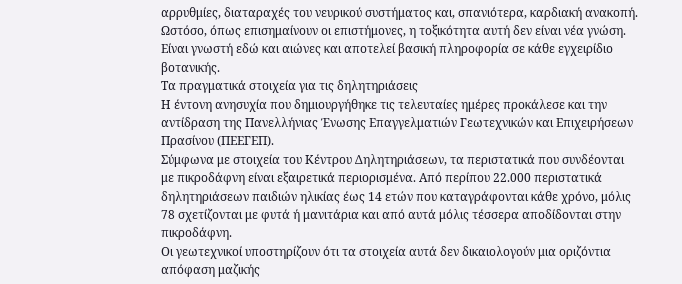αρρυθμίες, διαταραχές του νευρικού συστήματος και, σπανιότερα, καρδιακή ανακοπή.
Ωστόσο, όπως επισημαίνουν οι επιστήμονες, η τοξικότητα αυτή δεν είναι νέα γνώση. Είναι γνωστή εδώ και αιώνες και αποτελεί βασική πληροφορία σε κάθε εγχειρίδιο βοτανικής.
Τα πραγματικά στοιχεία για τις δηλητηριάσεις
Η έντονη ανησυχία που δημιουργήθηκε τις τελευταίες ημέρες προκάλεσε και την αντίδραση της Πανελλήνιας Ένωσης Επαγγελματιών Γεωτεχνικών και Επιχειρήσεων Πρασίνου (ΠΕΕΓΕΠ).
Σύμφωνα με στοιχεία του Κέντρου Δηλητηριάσεων, τα περιστατικά που συνδέονται με πικροδάφνη είναι εξαιρετικά περιορισμένα. Από περίπου 22.000 περιστατικά δηλητηριάσεων παιδιών ηλικίας έως 14 ετών που καταγράφονται κάθε χρόνο, μόλις 78 σχετίζονται με φυτά ή μανιτάρια και από αυτά μόλις τέσσερα αποδίδονται στην πικροδάφνη.
Οι γεωτεχνικοί υποστηρίζουν ότι τα στοιχεία αυτά δεν δικαιολογούν μια οριζόντια απόφαση μαζικής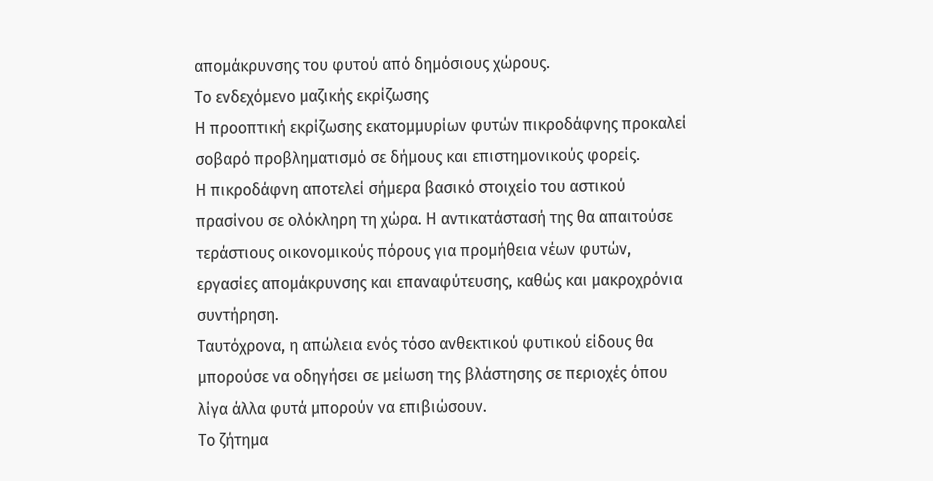απομάκρυνσης του φυτού από δημόσιους χώρους.
Το ενδεχόμενο μαζικής εκρίζωσης
Η προοπτική εκρίζωσης εκατομμυρίων φυτών πικροδάφνης προκαλεί σοβαρό προβληματισμό σε δήμους και επιστημονικούς φορείς.
Η πικροδάφνη αποτελεί σήμερα βασικό στοιχείο του αστικού πρασίνου σε ολόκληρη τη χώρα. Η αντικατάστασή της θα απαιτούσε τεράστιους οικονομικούς πόρους για προμήθεια νέων φυτών, εργασίες απομάκρυνσης και επαναφύτευσης, καθώς και μακροχρόνια συντήρηση.
Ταυτόχρονα, η απώλεια ενός τόσο ανθεκτικού φυτικού είδους θα μπορούσε να οδηγήσει σε μείωση της βλάστησης σε περιοχές όπου λίγα άλλα φυτά μπορούν να επιβιώσουν.
Το ζήτημα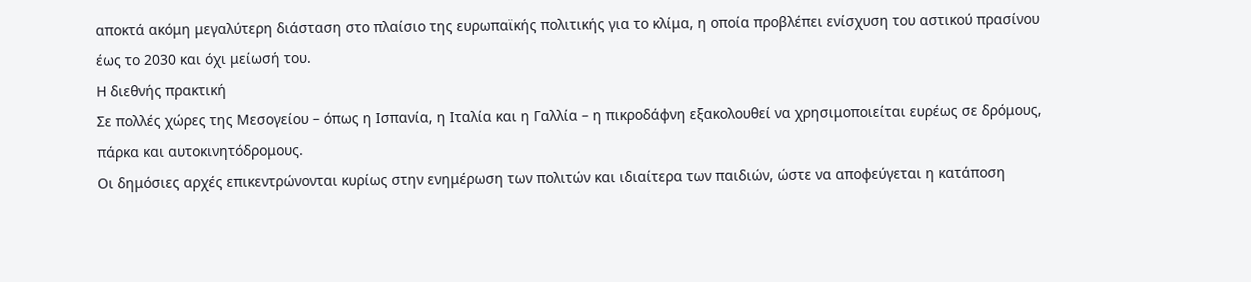αποκτά ακόμη μεγαλύτερη διάσταση στο πλαίσιο της ευρωπαϊκής πολιτικής για το κλίμα, η οποία προβλέπει ενίσχυση του αστικού πρασίνου έως το 2030 και όχι μείωσή του.
Η διεθνής πρακτική
Σε πολλές χώρες της Μεσογείου – όπως η Ισπανία, η Ιταλία και η Γαλλία – η πικροδάφνη εξακολουθεί να χρησιμοποιείται ευρέως σε δρόμους, πάρκα και αυτοκινητόδρομους.
Οι δημόσιες αρχές επικεντρώνονται κυρίως στην ενημέρωση των πολιτών και ιδιαίτερα των παιδιών, ώστε να αποφεύγεται η κατάποση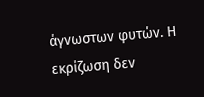άγνωστων φυτών. Η εκρίζωση δεν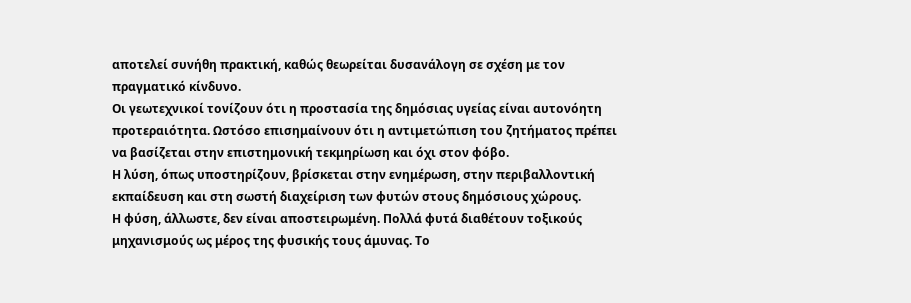αποτελεί συνήθη πρακτική, καθώς θεωρείται δυσανάλογη σε σχέση με τον πραγματικό κίνδυνο.
Οι γεωτεχνικοί τονίζουν ότι η προστασία της δημόσιας υγείας είναι αυτονόητη προτεραιότητα. Ωστόσο επισημαίνουν ότι η αντιμετώπιση του ζητήματος πρέπει να βασίζεται στην επιστημονική τεκμηρίωση και όχι στον φόβο.
Η λύση, όπως υποστηρίζουν, βρίσκεται στην ενημέρωση, στην περιβαλλοντική εκπαίδευση και στη σωστή διαχείριση των φυτών στους δημόσιους χώρους.
Η φύση, άλλωστε, δεν είναι αποστειρωμένη. Πολλά φυτά διαθέτουν τοξικούς μηχανισμούς ως μέρος της φυσικής τους άμυνας. Το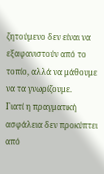ζητούμενο δεν είναι να εξαφανιστούν από το τοπίο, αλλά να μάθουμε να τα γνωρίζουμε.
Γιατί η πραγματική ασφάλεια δεν προκύπτει από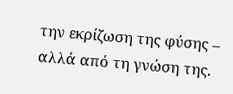την εκρίζωση της φύσης – αλλά από τη γνώση της.